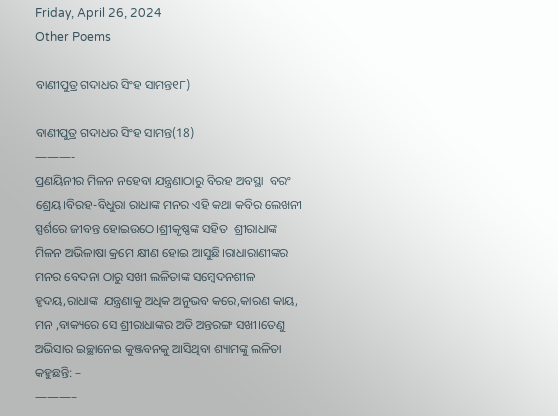Friday, April 26, 2024
Other Poems

ବାଣୀପୁତ୍ର ଗଦାଧର ସିଂହ ସାମନ୍ତ୧୮)

ବାଣୀପୁତ୍ର ଗଦାଧର ସିଂହ ସାମନ୍ତ(18)
———-
ପ୍ରଣୟିନୀର ମିଳନ ନହେବା ଯନ୍ତ୍ରଣାଠାରୁ ବିରହ ଅବସ୍ଥା  ବରଂ ଶ୍ରେୟ।ବିରହ-ବିଧୁରା ରାଧାଙ୍କ ମନର ଏହି କଥା କବିର ଲେଖନୀ ସ୍ପର୍ଶରେ ଜୀବନ୍ତ ହୋଇଉଠେ।ଶ୍ରୀକୃଷ୍ଣଙ୍କ ସହିତ  ଶ୍ରୀରାଧାଙ୍କ ମିଳନ ଅଭିଳାଷା କ୍ରମେ କ୍ଷୀଣ ହୋଇ ଆସୁଛି।ରାଧାରାଣୀଙ୍କର ମନର ବେଦନା ଠାରୁ ସଖୀ ଲଳିତାଙ୍କ ସମ୍ବେଦନଶୀଳ ହୃଦୟ,ରାଧାଙ୍କ  ଯନ୍ତ୍ରଣାକୁ ଅଧିକ ଅନୁଭବ କରେ,କାରଣ କାୟ, ମନ ,ବାକ୍ୟରେ ସେ ଶ୍ରୀରାଧାଙ୍କର ଅତି ଅନ୍ତରଙ୍ଗ ସଖୀ।ତେଣୁ ଅଭିସାର ଇଚ୍ଛାନେଇ କୁଞ୍ଜବନକୁ ଆସିଥିବା ଶ୍ୟାମଙ୍କୁ ଲଳିତା କହୁଛନ୍ତି: –
———–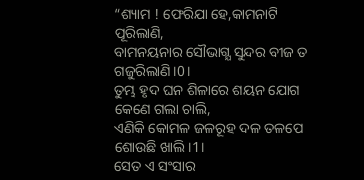“ଶ୍ୟାମ ! ଫେରିଯା ହେ,କାମନାଟି ପୂରିଲାଣି,
ବାମନୟନାର ସୌଭାଗ୍ଯ ସୁନ୍ଦର ବୀଜ ତ ଗଜୁରିଲାଣି।0।
ତୁମ୍ଭ ହୃଦ ଘନ ଶିଳାରେ ଶୟନ ଯୋଗ କେଣେ ଗଲା ଚାଲି,
ଏଣିକି କୋମଳ ଜଳରୂହ ଦଳ ତଳପେ ଶୋଉଛି ଖାଲି।1।
ସେତ ଏ ସଂସାର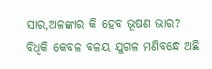ସାର,ଅଳଙ୍କାର କି ହେବ ଭୂଷଣ ଭାର?
ବିଧିକି କେବଳ ବଳୟ ଯୁଗଳ ମଣିବନ୍ଧେ ଅଛି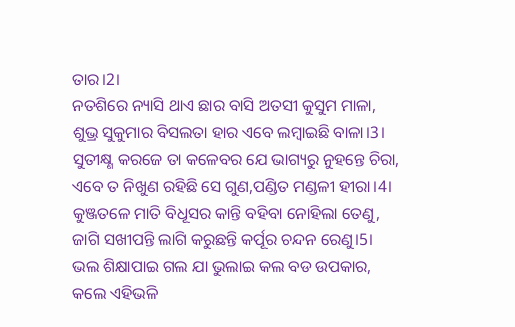ତାର।2।
ନତଶିରେ ନ୍ୟାସି ଥାଏ ଛାର ବାସି ଅତସୀ କୁସୁମ ମାଳା,
ଶୁଭ୍ର ସୁକୁମାର ବିସଲତା ହାର ଏବେ ଲମ୍ବାଇଛି ବାଳା।3।
ସୁତୀକ୍ଷ୍ଣ କରଜେ ତା କଳେବର ଯେ ଭାଗ୍ୟରୁ ନୁହନ୍ତେ ଚିରା,
ଏବେ ତ ନିଖୁଣ ରହିଛି ସେ ଗୁଣ,ପଣ୍ଡିତ ମଣ୍ଡଳୀ ହୀରା।4।
କୁଞ୍ଜତଳେ ମାତି ବିଧୂସର କାନ୍ତି ବହିବା ନୋହିଲା ତେଣୁ,
ଜାଗି ସଖୀପନ୍ତି ଲାଗି କରୁଛନ୍ତି କର୍ପୂର ଚନ୍ଦନ ରେଣୁ।5।
ଭଲ ଶିକ୍ଷାପାଇ ଗଲ ଯା ଭୁଲାଇ କଲ ବଡ ଉପକାର,
କଲେ ଏହିଭଳି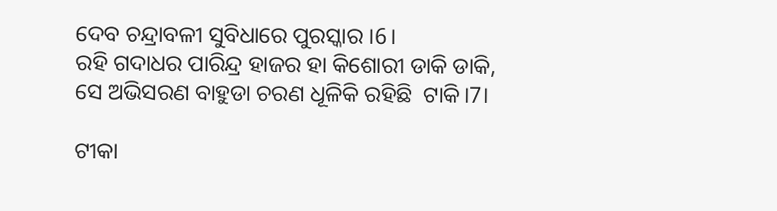ଦେବ ଚନ୍ଦ୍ରାବଳୀ ସୁବିଧାରେ ପୁରସ୍କାର ।6।
ରହି ଗଦାଧର ପାରିନ୍ଦ୍ର ହାଜର ହା କିଶୋରୀ ଡାକି ଡାକି,
ସେ ଅଭିସରଣ ବାହୁଡା ଚରଣ ଧୂଳିକି ରହିଛି  ଟାକି।7।

ଟୀକା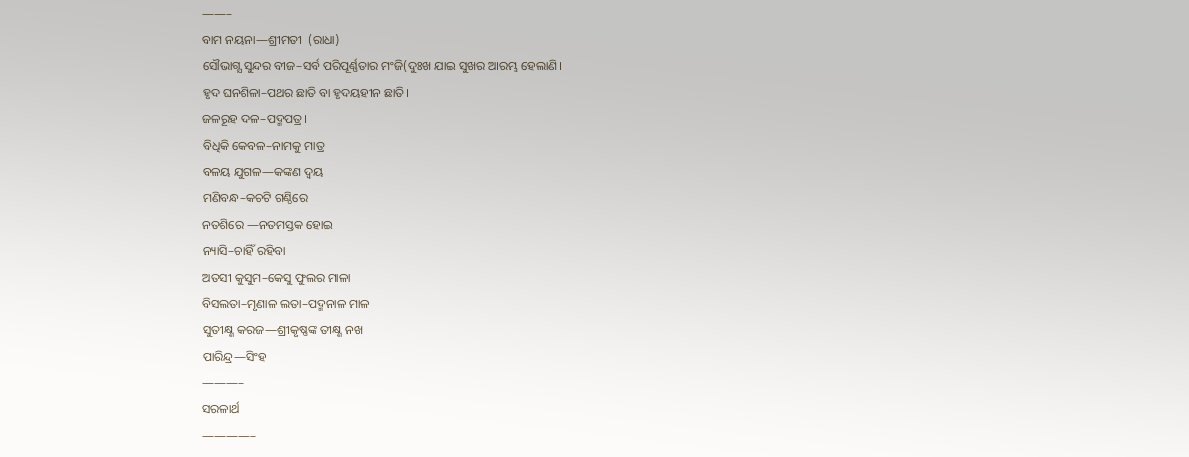——–
ବାମ ନୟନା—ଶ୍ରୀମତୀ  (ରାଧା)
ସୌଭାଗ୍ଯ ସୁନ୍ଦର ବୀଜ–ସର୍ବ ପରିପୂର୍ଣ୍ଣତାର ମଂଜି(ଦୁଃଖ ଯାଇ ସୁଖର ଆରମ୍ଭ ହେଲାଣି।
ହୃଦ ଘନଶିଳା–ପଥର ଛାତି ବା ହୃଦୟହୀନ ଛାତି।
ଜଳରୂହ ଦଳ–ପଦ୍ମପତ୍ର।
ବିଧିକି କେବଳ–ନାମକୁ ମାତ୍ର
ବଳୟ ଯୁଗଳ—କଙ୍କଣ ଦ୍ୱୟ
ମଣିବନ୍ଧ–କଚଟି ଗଣ୍ଠିରେ
ନତଶିରେ —ନତମସ୍ତକ ହୋଇ
ନ୍ୟାସି–ଚାହିଁ ରହିବା
ଅତସୀ କୁସୁମ–କେସୁ ଫୁଲର ମାଳା
ବିସଲତା–ମୃଣାଳ ଲତା–ପଦ୍ମନାଳ ମାଳ
ସୁତୀକ୍ଷ୍ଣ କରଜ—ଶ୍ରୀକୃଷ୍ଣଙ୍କ ତୀକ୍ଷ୍ଣ ନଖ
ପାରିନ୍ଦ୍ର—ସିଂହ
———–
ସରଳାର୍ଥ
————–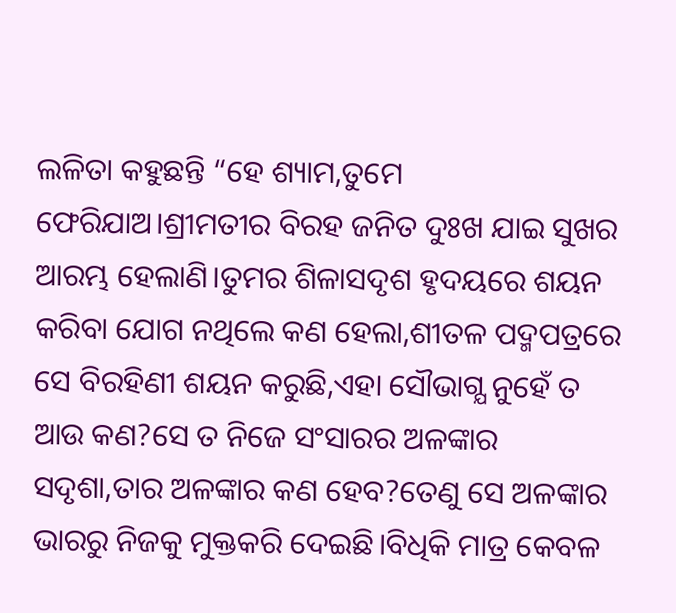ଲଳିତା କହୁଛନ୍ତି “ହେ ଶ୍ୟାମ,ତୁମେ ଫେରିଯାଅ।ଶ୍ରୀମତୀର ବିରହ ଜନିତ ଦୁଃଖ ଯାଇ ସୁଖର ଆରମ୍ଭ ହେଲାଣି।ତୁମର ଶିଳାସଦୃଶ ହୃଦୟରେ ଶୟନ କରିବା ଯୋଗ ନଥିଲେ କଣ ହେଲା,ଶୀତଳ ପଦ୍ମପତ୍ରରେ ସେ ବିରହିଣୀ ଶୟନ କରୁଛି,ଏହା ସୌଭାଗ୍ଯ ନୁହେଁ ତ ଆଉ କଣ?ସେ ତ ନିଜେ ସଂସାରର ଅଳଙ୍କାର ସଦୃଶା,ତାର ଅଳଙ୍କାର କଣ ହେବ?ତେଣୁ ସେ ଅଳଙ୍କାର ଭାରରୁ ନିଜକୁ ମୁକ୍ତକରି ଦେଇଛି।ବିଧିକି ମାତ୍ର କେବଳ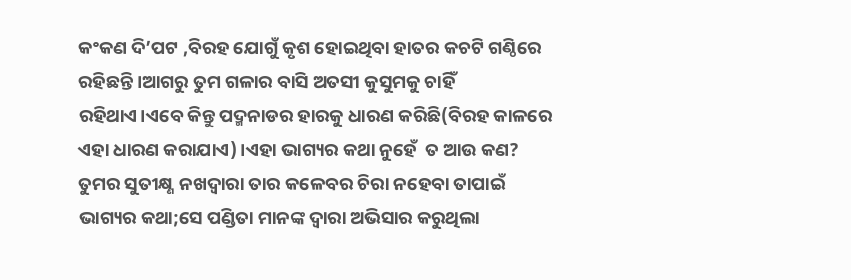କଂକଣ ଦି’ପଟ ,ବିରହ ଯୋଗୁଁ କୃଶ ହୋଇଥିବା ହାତର କଚଟି ଗଣ୍ଠିରେ ରହିଛନ୍ତି ।ଆଗରୁ ତୁମ ଗଳାର ବାସି ଅତସୀ କୁସୁମକୁ ଚାହିଁ ରହିଥାଏ।ଏବେ କିନ୍ତୁ ପଦ୍ମନାଡର ହାରକୁ ଧାରଣ କରିଛି(ବିରହ କାଳରେ ଏହା ଧାରଣ କରାଯାଏ)।ଏହା ଭାଗ୍ୟର କଥା ନୁହେଁ  ତ ଆଉ କଣ?
ତୁମର ସୁତୀକ୍ଷ୍ଣ ନଖଦ୍ୱାରା ତାର କଳେବର ଚିରା ନହେବା ତାପାଇଁ ଭାଗ୍ୟର କଥା;ସେ ପଣ୍ଡିତା ମାନଙ୍କ ଦ୍ୱାରା ଅଭିସାର କରୁଥିଲା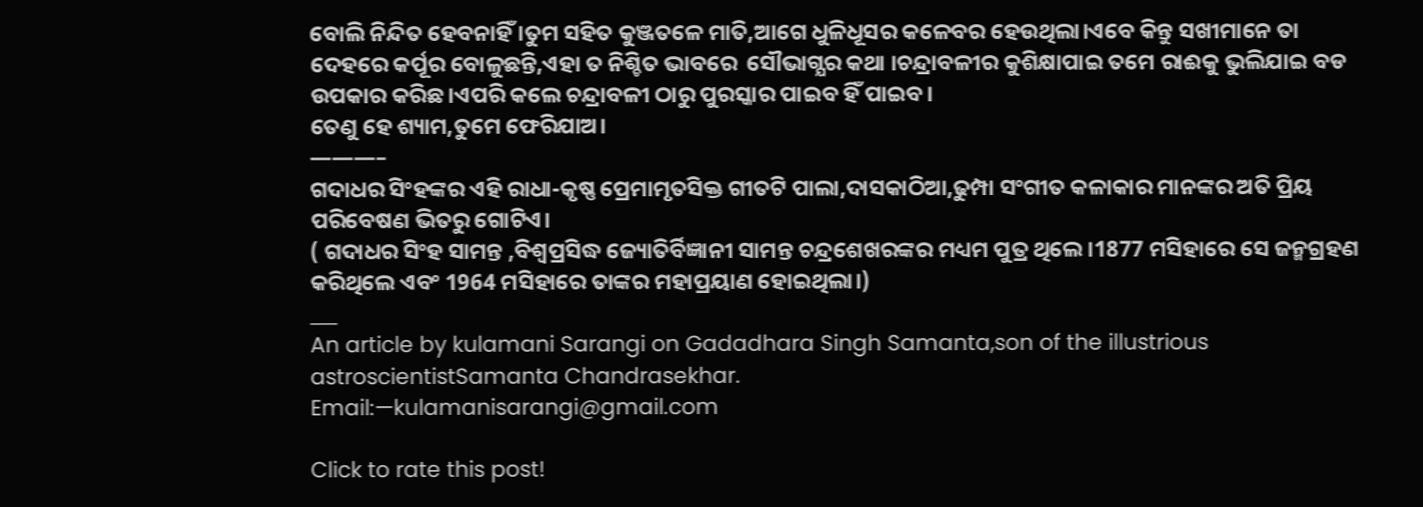ବୋଲି ନିନ୍ଦିତ ହେବନାହିଁ ।ତୁମ ସହିତ କୁଞ୍ଜତଳେ ମାତି,ଆଗେ ଧୁଳିଧୂସର କଳେବର ହେଉଥିଲା।ଏବେ କିନ୍ତୁ ସଖୀମାନେ ତା ଦେହରେ କର୍ପୂର ବୋଳୁଛନ୍ତି,ଏହା ତ ନିଶ୍ଚିତ ଭାବରେ  ସୌଭାଗ୍ଯର କଥା ।ଚନ୍ଦ୍ରାବଳୀର କୁଶିକ୍ଷାପାଇ ତମେ ରାଈକୁ ଭୁଲିଯାଇ ବଡ ଉପକାର କରିଛ।ଏପରି କଲେ ଚନ୍ଦ୍ରାବଳୀ ଠାରୁ ପୁରସ୍କାର ପାଇବ ହିଁ ପାଇବ।
ତେଣୁ ହେ ଶ୍ୟାମ,ତୁମେ ଫେରିଯାଅ।
———–
ଗଦାଧର ସିଂହଙ୍କର ଏହି ରାଧା-କୃଷ୍ଣ ପ୍ରେମାମୃତସିକ୍ତ ଗୀତଟି ପାଲା,ଦାସକାଠିଆ,ଢୁମ୍ପା ସଂଗୀତ କଳାକାର ମାନଙ୍କର ଅତି ପ୍ରିୟ ପରିବେଷଣ ଭିତରୁ ଗୋଟିଏ।
( ଗଦାଧର ସିଂହ ସାମନ୍ତ ,ବିଶ୍ୱପ୍ରସିଦ୍ଧ ଜ୍ୟୋତିର୍ବିଜ୍ଞାନୀ ସାମନ୍ତ ଚନ୍ଦ୍ରଶେଖରଙ୍କର ମଧ୍ୟମ ପୁତ୍ର ଥିଲେ।1877 ମସିହାରେ ସେ ଜନ୍ମଗ୍ରହଣ କରିଥିଲେ ଏବଂ 1964 ମସିହାରେ ତାଙ୍କର ମହାପ୍ରୟାଣ ହୋଇଥିଲା।)
___
An article by kulamani Sarangi on Gadadhara Singh Samanta,son of the illustrious astroscientistSamanta Chandrasekhar.
Email:—kulamanisarangi@gmail.com

Click to rate this post!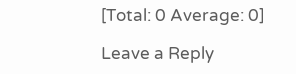[Total: 0 Average: 0]

Leave a Reply